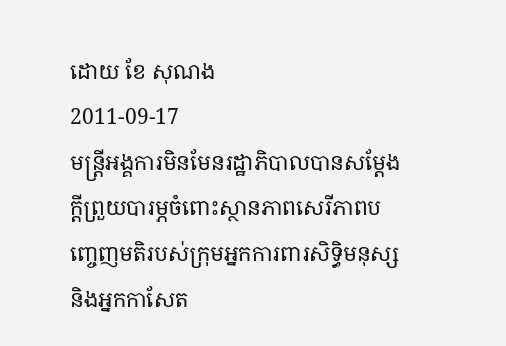ដោយ ខែ សុណង
2011-09-17
មន្ត្រីអង្គការមិនមែនរដ្ឋាភិបាលបានសម្ដែងក្ដីព្រួយបារម្ភចំពោះស្ថានភាពសេរីភាពបញ្ចេញមតិរបស់ក្រុមអ្នកការពារសិទ្ធិមនុស្ស និងអ្នកកាសែត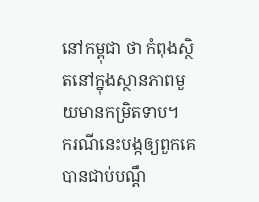នៅកម្ពុជា ថា កំពុងស្ថិតនៅក្នុងស្ថានភាពមួយមានកម្រិតទាប។
ករណីនេះបង្កឲ្យពួកគេបានជាប់បណ្ដឹ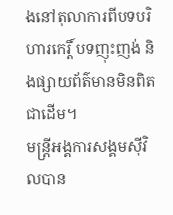ងនៅតុលាការពីបទបរិហារកេរ្តិ៍ បទញុះញង់ និងផ្សាយព័ត៌មានមិនពិតជាដើម។
មន្ត្រីអង្គការសង្គមស៊ីវិលបាន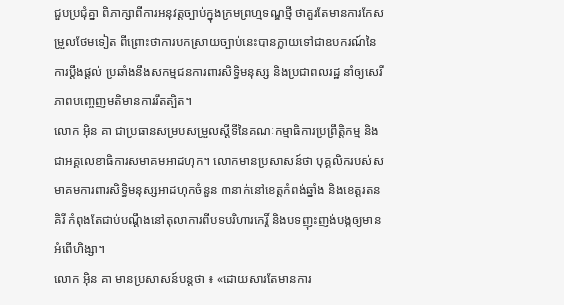ជួបប្រជុំគ្នា ពិភាក្សាពីការអនុវត្តច្បាប់ក្នុងក្រមព្រហ្មទណ្ឌថ្មី ថាគួរតែមានការកែសម្រួលថែមទៀត ពីព្រោះថាការបកស្រាយច្បាប់នេះបានក្លាយទៅជាឧបករណ៍នៃការប្ដឹងផ្ដល់ ប្រឆាំងនឹងសកម្មជនការពារសិទ្ធិមនុស្ស និងប្រជាពលរដ្ឋ នាំឲ្យសេរីភាពបញ្ចេញមតិមានការរឹតត្បិត។
លោក អ៊ិន គា ជាប្រធានសម្របសម្រួលស្ដីទីនៃគណៈកម្មាធិការប្រព្រឹត្តិកម្ម និងជាអគ្គលេខាធិការសមាគមអាដហុក។ លោកមានប្រសាសន៍ថា បុគ្គលិករបស់សមាគមការពារសិទ្ធិមនុស្សអាដហុកចំនួន ៣នាក់នៅខេត្តកំពង់ឆ្នាំង និងខេត្តរតនគិរី កំពុងតែជាប់បណ្ដឹងនៅតុលាការពីបទបរិហារកេរ្តិ៍ និងបទញុះញង់បង្កឲ្យមានអំពើហិង្សា។
លោក អ៊ិន គា មានប្រសាសន៍បន្តថា ៖ «ដោយសារតែមានការ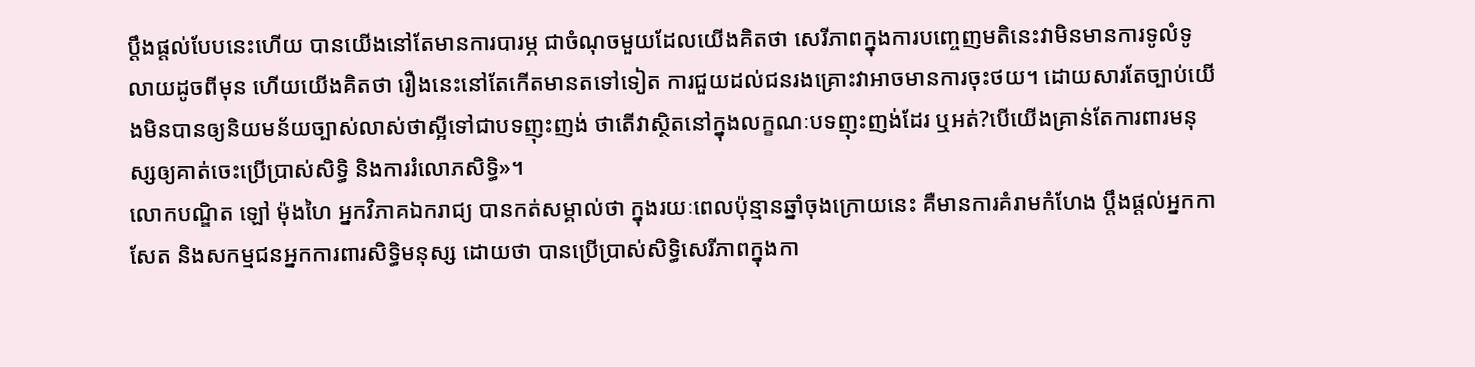ប្ដឹងផ្ដល់បែបនេះហើយ បានយើងនៅតែមានការបារម្ភ ជាចំណុចមួយដែលយើងគិតថា សេរីភាពក្នុងការបញ្ចេញមតិនេះវាមិនមានការទូលំទូលាយដូចពីមុន ហើយយើងគិតថា រឿងនេះនៅតែកើតមានតទៅទៀត ការជួយដល់ជនរងគ្រោះវាអាចមានការចុះថយ។ ដោយសារតែច្បាប់យើងមិនបានឲ្យនិយមន័យច្បាស់លាស់ថាស្អីទៅជាបទញុះញង់ ថាតើវាស្ថិតនៅក្នុងលក្ខណៈបទញុះញង់ដែរ ឬអត់?បើយើងគ្រាន់តែការពារមនុស្សឲ្យគាត់ចេះប្រើប្រាស់សិទ្ធិ និងការរំលោភសិទ្ធិ»។
លោកបណ្ឌិត ឡៅ ម៉ុងហៃ អ្នកវិភាគឯករាជ្យ បានកត់សម្គាល់ថា ក្នុងរយៈពេលប៉ុន្មានឆ្នាំចុងក្រោយនេះ គឺមានការគំរាមកំហែង ប្ដឹងផ្ដល់អ្នកកាសែត និងសកម្មជនអ្នកការពារសិទ្ធិមនុស្ស ដោយថា បានប្រើប្រាស់សិទ្ធិសេរីភាពក្នុងកា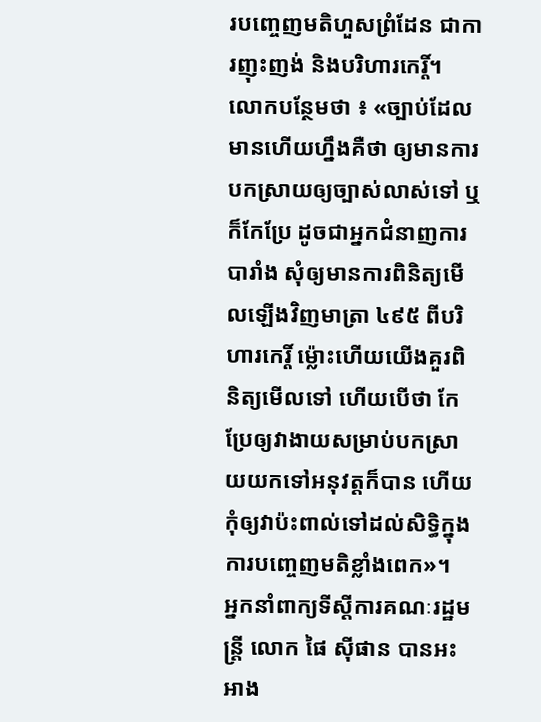របញ្ចេញមតិហួសព្រំដែន ជាការញុះញង់ និងបរិហារកេរ្តិ៍។
លោកបន្ថែមថា ៖ «ច្បាប់ដែលមានហើយហ្នឹងគឺថា ឲ្យមានការបកស្រាយឲ្យច្បាស់លាស់ទៅ ឬក៏កែប្រែ ដូចជាអ្នកជំនាញការបារាំង សុំឲ្យមានការពិនិត្យមើលឡើងវិញមាត្រា ៤៩៥ ពីបរិហារកេរ្តិ៍ ម៉្លោះហើយយើងគួរពិនិត្យមើលទៅ ហើយបើថា កែប្រែឲ្យវាងាយសម្រាប់បកស្រាយយកទៅអនុវត្តក៏បាន ហើយកុំឲ្យវាប៉ះពាល់ទៅដល់សិទ្ធិក្នុងការបញ្ចេញមតិខ្លាំងពេក»។
អ្នកនាំពាក្យទីស្ដីការគណៈរដ្ឋមន្ត្រី លោក ផៃ ស៊ីផាន បានអះអាង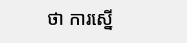ថា ការស្នើ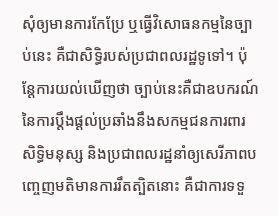សុំឲ្យមានការកែប្រែ ឬធ្វើវិសោធនកម្មនៃច្បាប់នេះ គឺជាសិទ្ធិរបស់ប្រជាពលរដ្ឋទូទៅ។ ប៉ុន្តែការយល់ឃើញថា ច្បាប់នេះគឺជាឧបករណ៍នៃការប្ដឹងផ្ដល់ប្រឆាំងនឹងសកម្មជនការពារសិទ្ធិមនុស្ស និងប្រជាពលរដ្ឋនាំឲ្យសេរីភាពបញ្ចេញមតិមានការរឹតត្បិតនោះ គឺជាការទទួ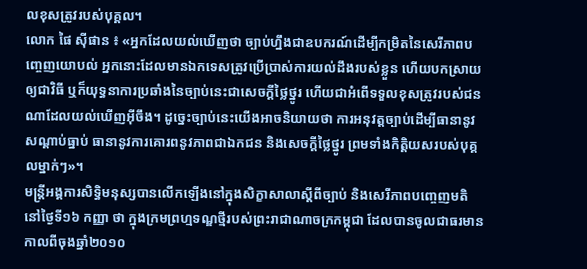លខុសត្រូវរបស់បុគ្គល។
លោក ផៃ ស៊ីផាន ៖ «អ្នកដែលយល់ឃើញថា ច្បាប់ហ្នឹងជាឧបករណ៍ដើម្បីកម្រិតនៃសេរីភាពបញ្ចេញយោបល់ អ្នកនោះដែលមានឯកទេសត្រូវប្រើប្រាស់ការយល់ដឹងរបស់ខ្លួន ហើយបកស្រាយឲ្យជាវិធី ឬក៏យុទ្ធនាការប្រឆាំងនៃច្បាប់នេះជាសេចក្ដីថ្លៃថ្នូរ ហើយជាអំពើទទួលខុសត្រូវរបស់ជនណាដែលយល់ឃើញអ៊ីចឹង។ ដូច្នេះច្បាប់នេះយើងអាចនិយាយថា ការអនុវត្តច្បាប់ដើម្បីធានានូវសណ្ដាប់ធ្នាប់ ធានានូវការគោរពនូវភាពជាឯកជន និងសេចក្ដីថ្លៃថ្នូរ ព្រមទាំងកិត្តិយសរបស់បុគ្គលម្នាក់ៗ»។
មន្ត្រីអង្គការសិទ្ធិមនុស្សបានលើកឡើងនៅក្នុងសិក្ខាសាលាស្ដីពីច្បាប់ និងសេរីភាពបញ្ចេញមតិ នៅថ្ងៃទី១៦ កញ្ញា ថា ក្នុងក្រមព្រហ្មទណ្ឌថ្មីរបស់ព្រះរាជាណាចក្រកម្ពុជា ដែលបានចូលជាធរមានកាលពីចុងឆ្នាំ២០១០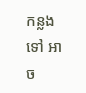កន្លងទៅ អាច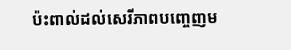ប៉ះពាល់ដល់សេរីភាពបញ្ចេញម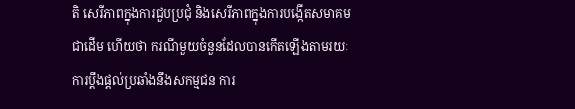តិ សេរីភាពក្នុងការជួបប្រជុំ និងសេរីភាពក្នុងការបង្កើតសមាគមជាដើម ហើយថា ករណីមួយចំនួនដែលបានកើតឡើងតាមរយៈការប្ដឹងផ្ដល់ប្រឆាំងនឹងសកម្មជន ការ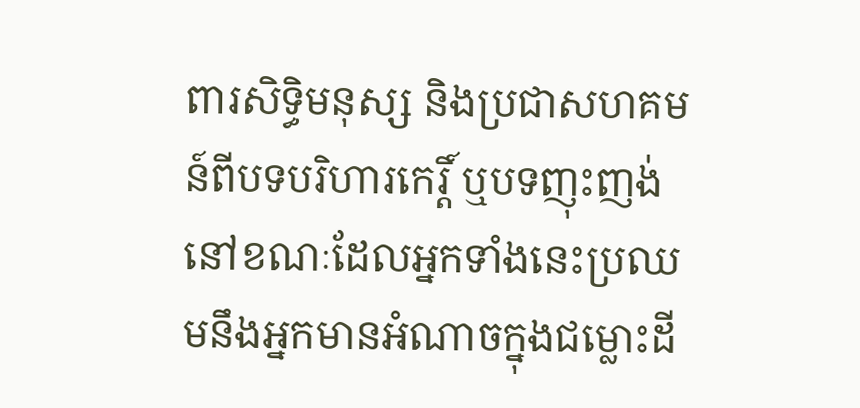ពារសិទ្ធិមនុស្ស និងប្រជាសហគមន៍ពីបទបរិហារកេរ្តិ៍ ឬបទញុះញង់ នៅខណៈដែលអ្នកទាំងនេះប្រឈមនឹងអ្នកមានអំណាចក្នុងជម្លោះដី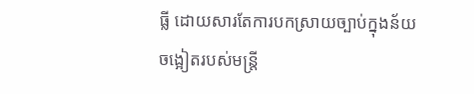ធ្លី ដោយសារតែការបកស្រាយច្បាប់ក្នុងន័យចង្អៀតរបស់មន្ត្រី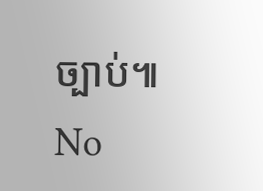ច្បាប់៕
No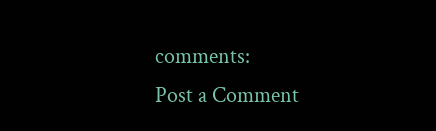comments:
Post a Comment